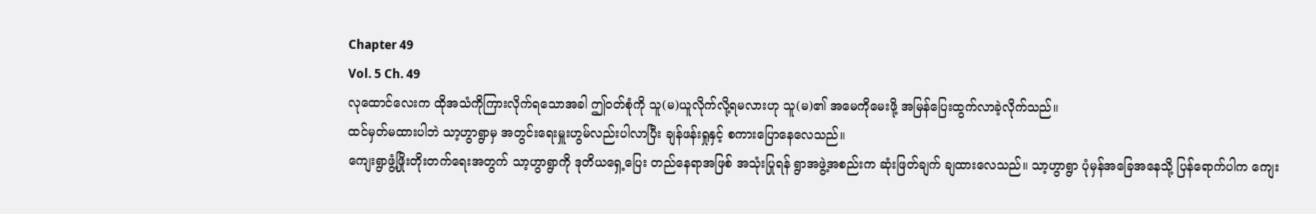Chapter 49
Vol. 5 Ch. 49
လုထောင်လေးက ထိုအသံကိုကြားလိုက်ရသောအခါ ဤဝတ်စုံကို သူ(မ)ယူလိုက်လို့ရမလားဟု သူ(မ)၏ အမေကိုမေးဖို့ အမြန်ပြေးထွက်လာခဲ့လိုက်သည်။
ထင်မှတ်မထားပါဘဲ သာ့ဟွာရွာမှ အတွင်းရေးမှူးဟွမ်လည်းပါလာပြီး ချန်ဖန်းရှုနှင့် စကားပြောနေလေသည်။
ကျေးရွာဖွံ့ဖြိုးတိုးတက်ရေးအတွက် သာ့ဟွာရွာကို ဒုတိယရှေ့ပြေး တည်နေရာအဖြစ် အသုံးပြုရန် ရွာအဖွဲ့အစည်းက ဆုံးဖြတ်ချက် ချထားလေသည်။ သာ့ဟွာရွာ ပုံမှန်အခြေအနေသို့ ပြန်ရောက်ပါက ကျေး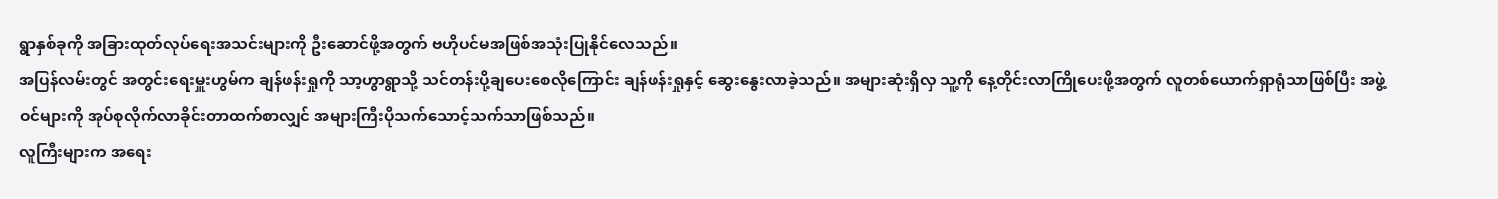ရွာနှစ်ခုကို အခြားထုတ်လုပ်ရေးအသင်းများကို ဦးဆောင်ဖို့အတွက် ဗဟိုပင်မအဖြစ်အသုံးပြုနိုင်လေသည်။
အပြန်လမ်းတွင် အတွင်းရေးမှူးဟွမ်က ချန်ဖန်းရှုကို သာ့ဟွာရွာသို့ သင်တန်းပို့ချပေးစေလိုကြောင်း ချန်ဖန်းရှုနှင့် ဆွေးနွေးလာခဲ့သည်။ အများဆုံးရှိလှ သူ့ကို နေ့တိုင်းလာကြိုပေးဖို့အတွက် လူတစ်ယောက်ရှာရုံသာဖြစ်ပြီး အဖွဲ့ဝင်များကို အုပ်စုလိုက်လာခိုင်းတာထက်စာလျှင် အများကြီးပိုသက်သောင့်သက်သာဖြစ်သည်။
လူကြီးများက အရေး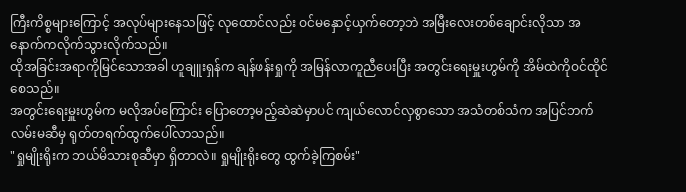ကြီးကိစ္စများကြောင့် အလုပ်များနေသဖြင့် လုထောင်လည်း ဝင်မနှောင့်ယှက်တော့ဘဲ အမြီးလေးတစ်ချောင်းလိုသာ အနောက်ကလိုက်သွားလိုက်သည်။
ထိုအခြင်းအရာကိုမြင်သောအခါ ဟူချူးရှန်က ချန်ဖန်းရှုကို အမြန်လာကူညီပေးပြီး အတွင်းရေးမှူးဟွမ်ကို အိမ်ထဲကိုဝင်ထိုင်စေသည်။
အတွင်းရေးမှူးဟွမ်က မလိုအပ်ကြောင်း ပြောတော့မည့်ဆဲဆဲမှာပင် ကျယ်လောင်လှစွာသော အသံတစ်သံက အပြင်ဘက်လမ်းမဆီမှ ရုတ်တရက်ထွက်ပေါ်လာသည်။
"ရှုမျိုးရိုးက ဘယ်မိသားစုဆီမှာ ရှိတာလဲ။ ရှုမျိုးရိုးတွေ ထွက်ခဲ့ကြစမ်း"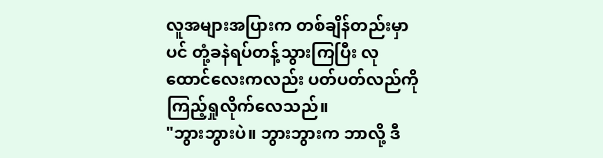လူအများအပြားက တစ်ချိန်တည်းမှာပင် တုံ့ခနဲရပ်တန့်သွားကြပြီး လုထောင်လေးကလည်း ပတ်ပတ်လည်ကိုကြည့်ရှုလိုက်လေသည်။
"ဘွားဘွားပဲ။ ဘွားဘွားက ဘာလို့ ဒီ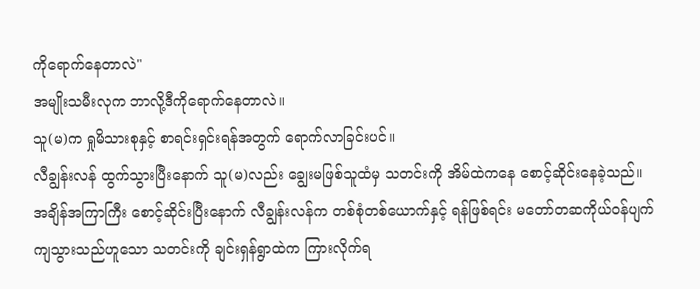ကိုရောက်နေတာလဲ"
အမျိုးသမီးလုက ဘာလို့ဒီကိုရောက်နေတာလဲ။
သူ(မ)က ရှုမိသားစုနှင့် စာရင်းရှင်းရန်အတွက် ရောက်လာခြင်းပင်။
လီချွန်းလန် ထွက်သွားပြီးနောက် သူ(မ)လည်း ချွေးမဖြစ်သူထံမှ သတင်းကို အိမ်ထဲကနေ စောင့်ဆိုင်းနေခဲ့သည်။ အချိန်အကြာကြီး စောင့်ဆိုင်းပြီးနောက် လီချွန်းလန်က တစ်စုံတစ်ယောက်နှင့် ရန်ဖြစ်ရင်း မတော်တဆကိုယ်ဝန်ပျက်ကျသွားသည်ဟူသော သတင်းကို ချင်းရှန်ရွာထဲက ကြားလိုက်ရ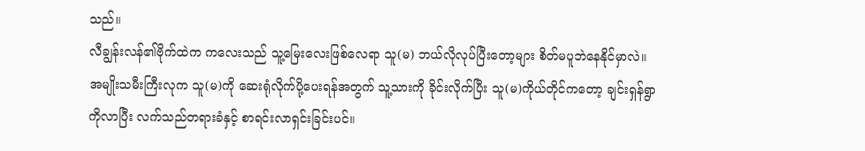သည်။
လီချွန်းလန်၏ဗိုက်ထဲက ကလေးသည် သူ့မြေးလေးဖြစ်လေရာ သူ(မ) ဘယ်လိုလုပ်ပြီးတော့များ စိတ်မပူဘဲနေနိုင်မှာလဲ။
အမျိုးသမီးကြီးလုက သူ(မ)ကို ဆေးရုံလိုက်ပို့ပေးရန်အတွက် သူ့သားကို ခိုင်းလိုက်ပြီး သူ(မ)ကိုယ်တိုင်ကတော့ ချင်းရှန်ရွာကိုလာပြီး လက်သည်တရားခံနှင့် စာရင်းလာရှင်းခြင်းပင်။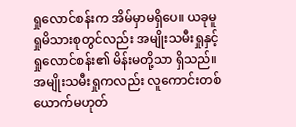ရှုလောင်စန်းက အိမ်မှာမရှိပေ။ ယခုမူ ရှုမိသားစုတွင်လည်း အမျိုးသမီးရှုနှင့် ရှုလောင်စန်း၏ မိန်းမတို့သာ ရှိသည်။
အမျိုးသမီးရှုကလည်း လူကောင်းတစ်ယောက်မဟုတ်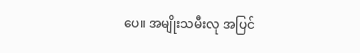ပေ။ အမျိုးသမီးလု အပြင်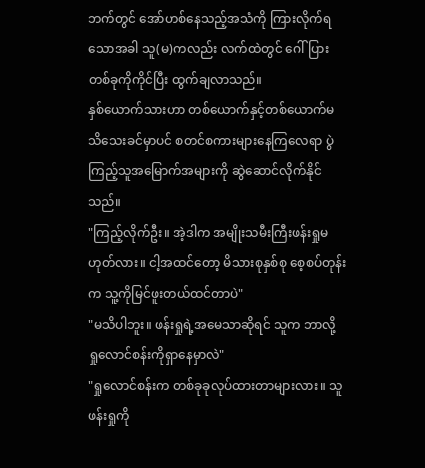ဘက်တွင် အော်ဟစ်နေသည့်အသံကို ကြားလိုက်ရသောအခါ သူ(မ)ကလည်း လက်ထဲတွင် ဂေါ်ပြားတစ်ခုကိုကိုင်ပြီး ထွက်ချလာသည်။
နှစ်ယောက်သားဟာ တစ်ယောက်နှင့်တစ်ယောက်မသိသေးခင်မှာပင် စတင်စကားများနေကြလေရာ ပွဲကြည့်သူအမြောက်အများကို ဆွဲဆောင်လိုက်နိုင်သည်။
"ကြည့်လိုက်ဦး။ အဲ့ဒါက အမျိုးသမီးကြီးဖန်းရှုမဟုတ်လား။ ငါ့အထင်တော့ မိသားစုနှစ်စု စေ့စပ်တုန်းက သူ့ကိုမြင်ဖူးတယ်ထင်တာပဲ"
"မသိပါဘူး။ ဖန်းရှုရဲ့အမေသာဆိုရင် သူက ဘာလို့ ရှုလောင်စန်းကိုရှာနေမှာလဲ"
"ရှုလောင်စန်းက တစ်ခုခုလုပ်ထားတာများလား။ သူ ဖန်းရှုကို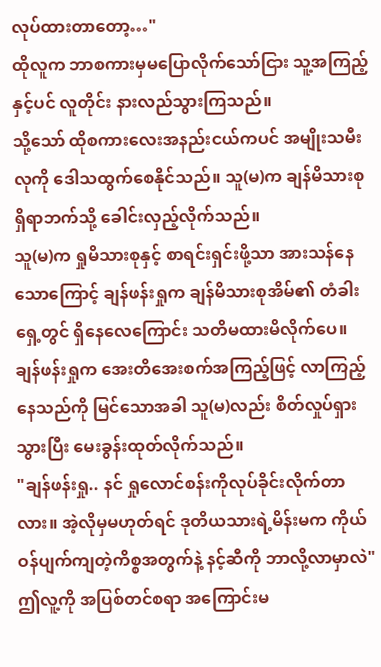လုပ်ထားတာတော့…"
ထိုလူက ဘာစကားမှမပြောလိုက်သော်ငြား သူ့အကြည့်နှင့်ပင် လူတိုင်း နားလည်သွားကြသည်။
သို့သော် ထိုစကားလေးအနည်းငယ်ကပင် အမျိုးသမီးလုကို ဒေါသထွက်စေနိုင်သည်။ သူ(မ)က ချန်မိသားစုရှိရာဘက်သို့ ခေါင်းလှည့်လိုက်သည်။
သူ(မ)က ရှုမိသားစုနှင့် စာရင်းရှင်းဖို့သာ အားသန်နေသောကြောင့် ချန်ဖန်းရှုက ချန်မိသားစုအိမ်၏ တံခါးရှေ့တွင် ရှိနေလေကြောင်း သတိမထားမိလိုက်ပေ။
ချန်ဖန်းရှုက အေးတိအေးစက်အကြည့်ဖြင့် လာကြည့်နေသည်ကို မြင်သောအခါ သူ(မ)လည်း စိတ်လှုပ်ရှားသွားပြီး မေးခွန်းထုတ်လိုက်သည်။
"ချန်ဖန်းရှု.. နင် ရှုလောင်စန်းကိုလုပ်ခိုင်းလိုက်တာလား။ အဲ့လိုမှမဟုတ်ရင် ဒုတိယသားရဲ့မိန်းမက ကိုယ်ဝန်ပျက်ကျတဲ့ကိစ္စအတွက်နဲ့ နင့်ဆီကို ဘာလို့လာမှာလဲ"
ဤလူ့ကို အပြစ်တင်စရာ အကြောင်းမ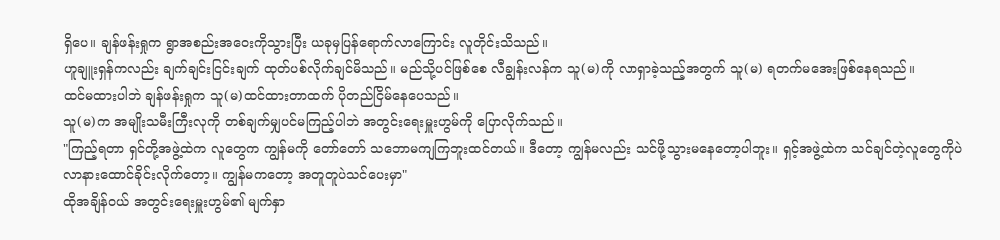ရှိပေ။ ချန်ဖန်းရှုက ရွာအစည်းအဝေးကိုသွားပြီး ယခုမှပြန်ရောက်လာကြောင်း လူတိုင်းသိသည်။
ဟူချူးရှန်ကလည်း ချက်ချင်းငြင်းချက် ထုတ်ပစ်လိုက်ချင်မိသည်။ မည်သို့ပင်ဖြစ်စေ လီချွန်းလန်က သူ(မ)ကို လာရှာခဲ့သည့်အတွက် သူ(မ) ရတက်မအေးဖြစ်နေရသည်။
ထင်မထားပါဘဲ ချန်ဖန်းရှုက သူ(မ)ထင်ထားတာထက် ပိုတည်ငြိမ်နေပေသည်။
သူ(မ)က အမျိုးသမီးကြီးလုကို တစ်ချက်မျှပင်မကြည့်ပါဘဲ အတွင်းရေးမှူးဟွမ်ကို ပြောလိုက်သည်။
"ကြည့်ရတာ ရှင်တို့အဖွဲ့ထဲက လူတွေက ကျွန်မကို တော်တော် သဘောမကျကြဘူးထင်တယ်။ ဒီတော့ ကျွန်မလည်း သင်ဖို့သွားမနေတော့ပါဘူး။ ရှင့်အဖွဲ့ထဲက သင်ချင်တဲ့လူတွေကိုပဲ လာနားထောင်ခိုင်းလိုက်တော့။ ကျွန်မကတော့ အတူတူပဲသင်ပေးမှာ"
ထိုအချိန်ဝယ် အတွင်းရေးမှူးဟွမ်၏ မျက်နှာ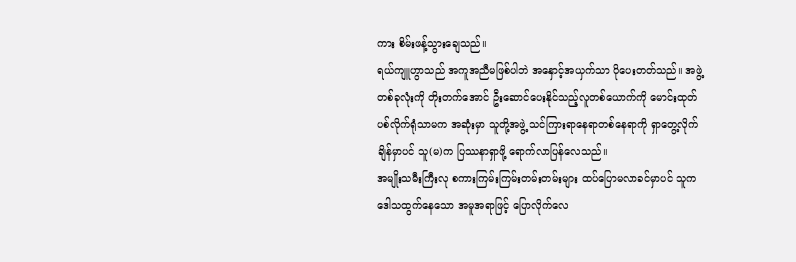ကား စိမ်းဖန့်သွားချေသည်။
ရယ်ကျူဟွာသည် အကူအညီမဖြစ်ပါဘဲ အနှောင့်အယှက်သာ ပိုပေးတတ်သည်။ အဖွဲ့တစ်ခုလုံးကို တိုးတက်အောင် ဦးဆောင်ပေးနိုင်သည့်လူတစ်ယောက်ကို မောင်းထုတ်ပစ်လိုက်ရုံသာမက အဆုံးမှာ သူတို့အဖွဲ့ သင်ကြားရာနေရာတစ်နေရာကို ရှာတွေ့လိုက်ချိန်မှာပင် သူ(မ)က ပြဿနာရှာဖို့ ရောက်လာပြန်လေသည်။
အမျိုးသမီးကြီးလု စကားကြမ်းကြမ်းတမ်းတမ်းများ ထပ်ပြောမလာခင်မှာပင် သူက ဒေါသထွက်နေသော အမူအရာဖြင့် ပြောလိုက်လေ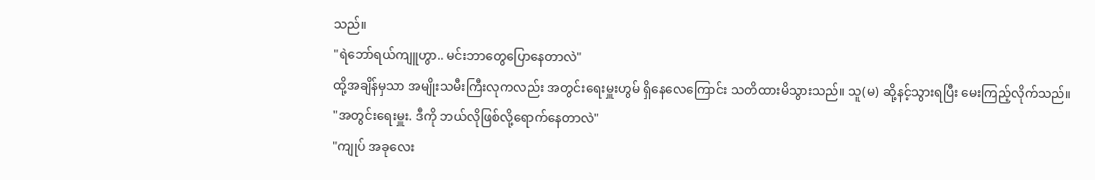သည်။
"ရဲဘော်ရယ်ကျူဟွာ.. မင်းဘာတွေပြောနေတာလဲ"
ထို့အချိန်မှသာ အမျိုးသမီးကြီးလုကလည်း အတွင်းရေးမှူးဟွမ် ရှိနေလေကြောင်း သတိထားမိသွားသည်။ သူ(မ) ဆို့နင့်သွားရပြီး မေးကြည့်လိုက်သည်။
"အတွင်းရေးမှူး. ဒီကို ဘယ်လိုဖြစ်လို့ရောက်နေတာလဲ"
"ကျုပ် အခုလေး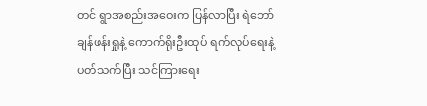တင် ရွာအစည်းအဝေးက ပြန်လာပြီး ရဲဘော်ချန်ဖန်းရှုနဲ့ ကောက်ရိုးဦးထုပ် ရက်လုပ်ရေးနဲ့ပတ်သက်ပြီး သင်ကြားရေး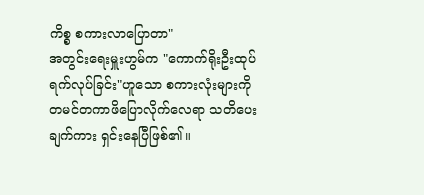ကိစ္စ စကားလာပြောတာ"
အတွင်းရေးမှူးဟွမ်က "ကောက်ရိုးဦးထုပ်ရက်လုပ်ခြင်း"ဟူသော စကားလုံးများကို တမင်တကာဖိပြောလိုက်လေရာ သတိပေးချက်ကား ရှင်းနေပြီဖြစ်၏။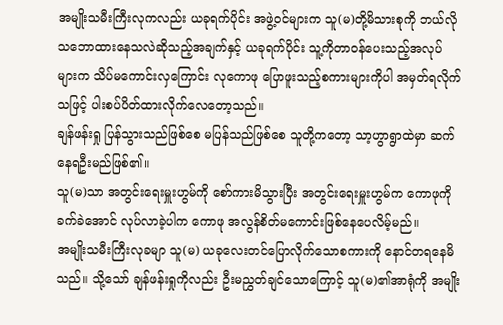အမျိုးသမီးကြီးလုကလည်း ယခုရက်ပိုင်း အဖွဲ့ဝင်များက သူ(မ)တို့မိသားစုကို ဘယ်လိုသဘောထားနေသလဲဆိုသည့်အချက်နှင့် ယခုရက်ပိုင်း သူ့ကိုတာဝန်ပေးသည့်အလုပ်များက သိပ်မကောင်းလှကြောင်း လုကောဖု ပြောဖူးသည့်စကားများကိုပါ အမှတ်ရလိုက်သဖြင့် ပါးစပ်ပိတ်ထားလိုက်လေတော့သည်။
ချန်ဖန်းရှု ပြန်သွားသည်ဖြစ်စေ မပြန်သည်ဖြစ်စေ သူတို့ကတော့ သာ့ဟွာရွာထဲမှာ ဆက်နေရဦးမည်ဖြစ်၏။
သူ(မ)သာ အတွင်းရေးမှူးဟွမ်ကို စော်ကားမိသွားပြီး အတွင်းရေးမှူးဟွမ်က ကောဖုကို ခက်ခဲအောင် လုပ်လာခဲ့ပါက ကောဖု အလွန်စိတ်မကောင်းဖြစ်နေပေလိမ့်မည်။
အမျိုးသမီးကြီးလုခမျာ သူ(မ) ယခုလေးတင်ပြောလိုက်သောစကားကို နောင်တရနေမိသည်။ သို့သော် ချန်ဖန်းရှုကိုလည်း ဦးမညွှတ်ချင်သောကြောင့် သူ(မ)၏အာရုံကို အမျိုး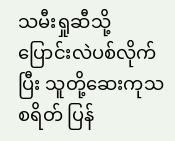သမီးရှုဆီသို့ ပြောင်းလဲပစ်လိုက်ပြီး သူတို့ဆေးကုသစရိတ် ပြန်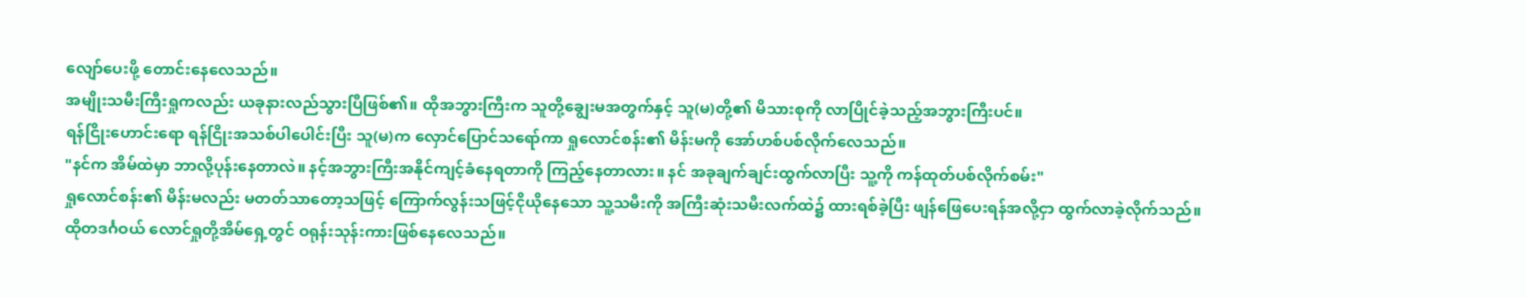လျော်ပေးဖို့ တောင်းနေလေသည်။
အမျိုးသမီးကြီးရှုကလည်း ယခုနားလည်သွားပြီဖြစ်၏။ ထိုအဘွားကြီးက သူတို့ချွေးမအတွက်နှင့် သူ(မ)တို့၏ မိသားစုကို လာပြိုင်ခဲ့သည့်အဘွားကြီးပင်။
ရန်ငြိုးဟောင်းရော ရန်ငြိုးအသစ်ပါပေါင်းပြီး သူ(မ)က လှောင်ပြောင်သရော်ကာ ရှုလောင်စန်း၏ မိန်းမကို အော်ဟစ်ပစ်လိုက်လေသည်။
"နင်က အိမ်ထဲမှာ ဘာလို့ပုန်းနေတာလဲ။ နင့်အဘွားကြီးအနိုင်ကျင့်ခံနေရတာကို ကြည့်နေတာလား။ နင် အခုချက်ချင်းထွက်လာပြီး သူ့ကို ကန်ထုတ်ပစ်လိုက်စမ်း"
ရှုလောင်စန်း၏ မိန်းမလည်း မတတ်သာတော့သဖြင့် ကြောက်လွန်းသဖြင့်ငိုယိုနေသော သူ့သမီးကို အကြီးဆုံးသမီးလက်ထဲ၌ ထားရစ်ခဲ့ပြီး ဖျန်ဖြေပေးရန်အလို့ငှာ ထွက်လာခဲ့လိုက်သည်။
ထိုတဒင်္ဂဝယ် လောင်ရှုတို့အိမ်ရှေ့တွင် ဝရုန်းသုန်းကားဖြစ်နေလေသည်။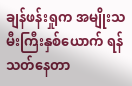ချန်ဖန်းရှုက အမျိုးသမီးကြီးနှစ်ယောက် ရန်သတ်နေတာ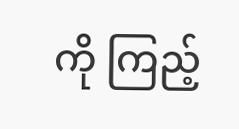ကို ကြည့်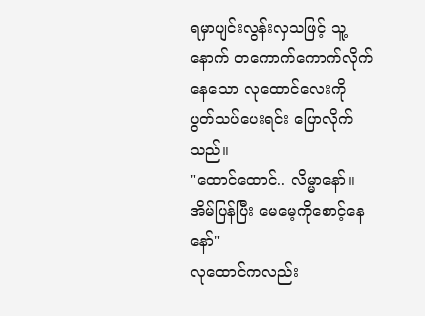ရမှာပျင်းလွန်းလှသဖြင့် သူ့နောက် တကောက်ကောက်လိုက်နေသော လုထောင်လေးကို ပွတ်သပ်ပေးရင်း ပြောလိုက်သည်။
"ထောင်ထောင်.. လိမ္မာနော်။ အိမ်ပြန်ပြီး မေမေ့ကိုစောင့်နေနော်"
လုထောင်ကလည်း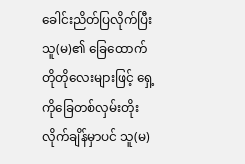ခေါင်းညိတ်ပြလိုက်ပြီး သူ(မ)၏ ခြေထောက်တိုတိုလေးများဖြင့် ရှေ့ကိုခြေတစ်လှမ်းတိုးလိုက်ချိန်မှာပင် သူ(မ)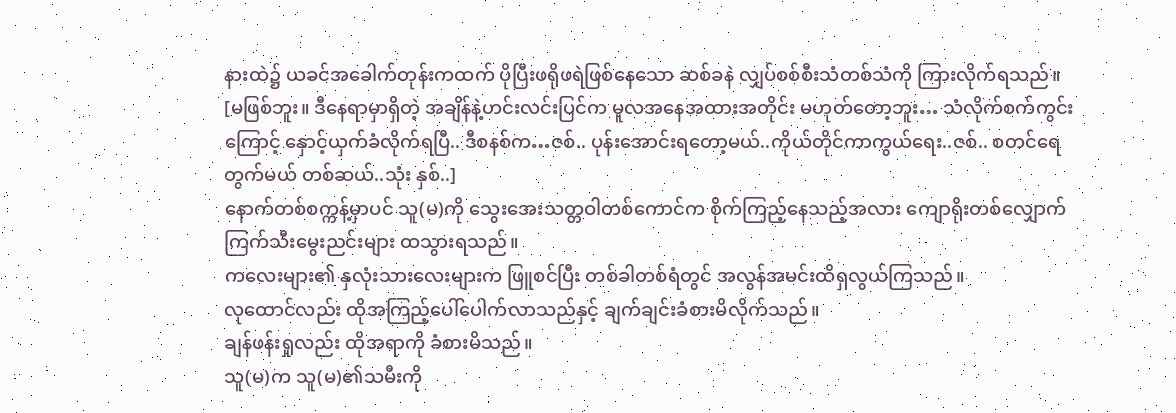နားထဲ၌ ယခင်အခေါက်တုန်းကထက် ပိုပြီးဖရိုဖရဲဖြစ်နေသော ဆစ်ခနဲ လျှပ်စစ်စီးသံတစ်သံကို ကြားလိုက်ရသည်။
[မဖြစ်ဘူး။ ဒီနေရာမှာရှိတဲ့ အချိန်နဲ့ဟင်းလင်းပြင်က မူလအနေအထားအတိုင်း မဟုတ်တော့ဘူး… သံလိုက်စက်ကွင်းကြောင့် နှောင့်ယှက်ခံလိုက်ရပြီ.. ဒီစနစ်က…ဇစ်.. ပုန်းအောင်းရတော့မယ်..ကိုယ်တိုင်ကာကွယ်ရေး..ဇစ်.. စတင်ရေတွက်မယ် တစ်ဆယ်..သုံး နှစ်..]
နောက်တစ်စက္ကန့်မှာပင် သူ(မ)ကို သွေးအေးသတ္တဝါတစ်ကောင်က စိုက်ကြည့်နေသည့်အလား ကျောရိုးတစ်လျှောက် ကြက်သီးမွေးညင်းများ ထသွားရသည်။
ကလေးများ၏ နှလုံးသားလေးများက ဖြူစင်ပြီး တစ်ခါတစ်ရံတွင် အလွန်အမင်းထိရှလွယ်ကြသည်။
လုထောင်လည်း ထိုအကြည့်ပေါ်ပေါက်လာသည်နှင့် ချက်ချင်းခံစားမိလိုက်သည်။
ချန်ဖန်းရှုလည်း ထိုအရာကို ခံစားမိသည်။
သူ(မ)က သူ(မ)၏သမီးကို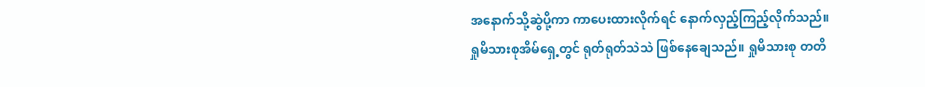အနောက်သို့ဆွဲပို့ကာ ကာပေးထားလိုက်ရင် နောက်လှည့်ကြည့်လိုက်သည်။
ရှုမိသားစုအိမ်ရှေ့တွင် ရုတ်ရုတ်သဲသဲ ဖြစ်နေချေသည်။ ရှုမိသားစု တတိ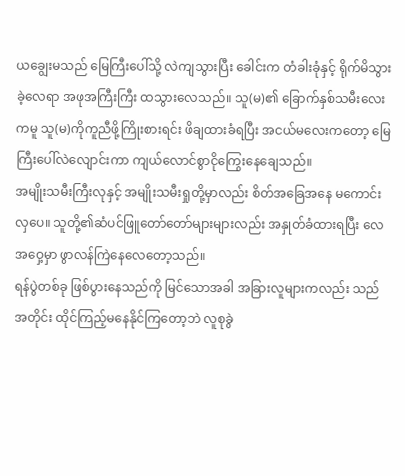ယချွေးမသည် မြေကြီးပေါ်သို့ လဲကျသွားပြီး ခေါင်းက တံခါးခုံနှင့် ရိုက်မိသွားခဲ့လေရာ အဖုအကြီးကြီး ထသွားလေသည်။ သူ(မ)၏ ခြောက်နှစ်သမီးလေးကမူ သူ(မ)ကိုကူညီဖို့ကြိုးစားရင်း ဖိချထားခံရပြီး အငယ်မလေးကတော့ မြေကြီးပေါ်လဲလျောင်းကာ ကျယ်လောင်စွာငိုကြွေးနေချေသည်။
အမျိုးသမီးကြီးလုနှင့် အမျိုးသမီးရှုတို့မှာလည်း စိတ်အခြေအနေ မကောင်းလှပေ။ သူတို့၏ဆံပင်ဖြူတော်တော်များများလည်း အနှုတ်ခံထားရပြီး လေအဝှေ့မှာ ဖွာလန်ကြဲနေလေတော့သည်။
ရန်ပွဲတစ်ခု ဖြစ်ပွားနေသည်ကို မြင်သောအခါ အခြားလူများကလည်း သည်အတိုင်း ထိုင်ကြည့်မနေနိုင်ကြတော့ဘဲ လူစုခွဲ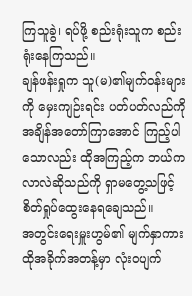ကြသူခွဲ၊ ရပ်ဖို့ စည်းရုံးသူက စည်းရုံးနေကြသည်။
ချန်ဖန်းရှုက သူ(မ)၏မျက်ဝန်းများကို မှေးကျဉ်းရင်း ပတ်ပတ်လည်ကို အချိန်အတော်ကြာအောင် ကြည့်ပါသောလည်း ထိုအကြည့်က ဘယ်ကလာလဲဆိုသည်ကို ရှာမတွေ့သဖြင့် စိတ်ရှုပ်ထွေးနေရချေသည်။
အတွင်းရေးမှူးဟွမ်၏ မျက်နှာကား ထိုအခိုက်အတန့်မှာ လုံးဝပျက်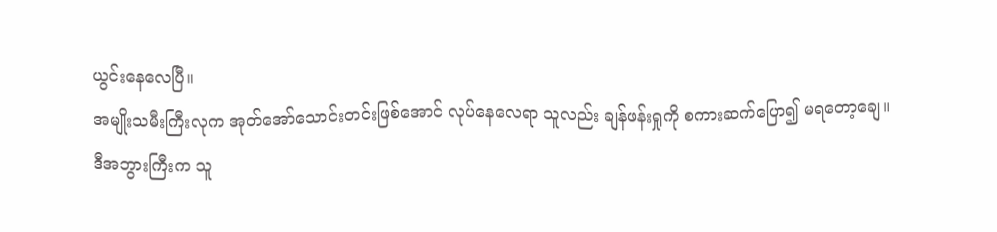ယွင်းနေလေပြီ။
အမျိုးသမီးကြီးလုက အုတ်အော်သောင်းတင်းဖြစ်အောင် လုပ်နေလေရာ သူလည်း ချန်ဖန်းရှုကို စကားဆက်ပြော၍ မရတော့ချေ။
ဒီအဘွားကြီးက သူ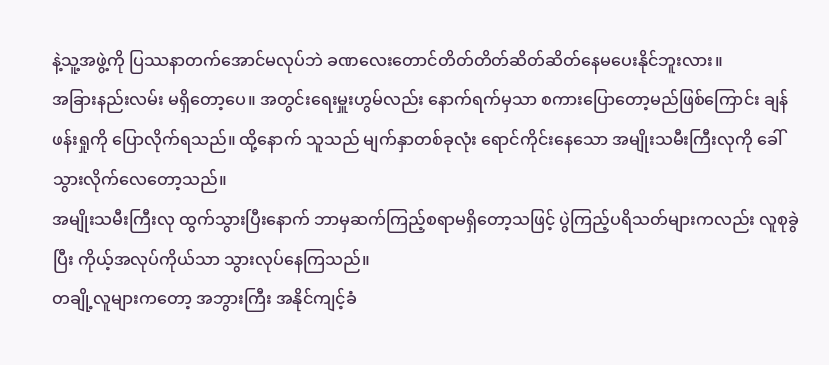နဲ့သူ့အဖွဲ့ကို ပြဿနာတက်အောင်မလုပ်ဘဲ ခဏလေးတောင်တိတ်တိတ်ဆိတ်ဆိတ်နေမပေးနိုင်ဘူးလား။
အခြားနည်းလမ်း မရှိတော့ပေ။ အတွင်းရေးမှူးဟွမ်လည်း နောက်ရက်မှသာ စကားပြောတော့မည်ဖြစ်ကြောင်း ချန်ဖန်းရှုကို ပြောလိုက်ရသည်။ ထို့နောက် သူသည် မျက်နှာတစ်ခုလုံး ရောင်ကိုင်းနေသော အမျိုးသမီးကြီးလုကို ခေါ်သွားလိုက်လေတော့သည်။
အမျိုးသမီးကြီးလု ထွက်သွားပြီးနောက် ဘာမှဆက်ကြည့်စရာမရှိတော့သဖြင့် ပွဲကြည့်ပရိသတ်များကလည်း လူစုခွဲပြီး ကိုယ့်အလုပ်ကိုယ်သာ သွားလုပ်နေကြသည်။
တချို့လူများကတော့ အဘွားကြီး အနိုင်ကျင့်ခံ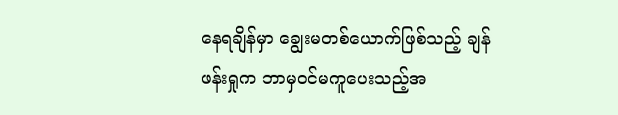နေရချိန်မှာ ချွေးမတစ်ယောက်ဖြစ်သည့် ချန်ဖန်းရှုက ဘာမှဝင်မကူပေးသည့်အ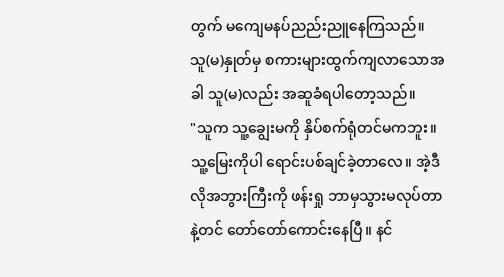တွက် မကျေမနပ်ညည်းညူနေကြသည်။
သူ(မ)နှုတ်မှ စကားများထွက်ကျလာသောအခါ သူ(မ)လည်း အဆူခံရပါတော့သည်။
"သူက သူ့ချွေးမကို နှိပ်စက်ရုံတင်မကဘူး။ သူ့မြေးကိုပါ ရောင်းပစ်ချင်ခဲ့တာလေ။ အဲ့ဒီလိုအဘွားကြီးကို ဖန်းရှု ဘာမှသွားမလုပ်တာနဲ့တင် တော်တော်ကောင်းနေပြီ။ နင်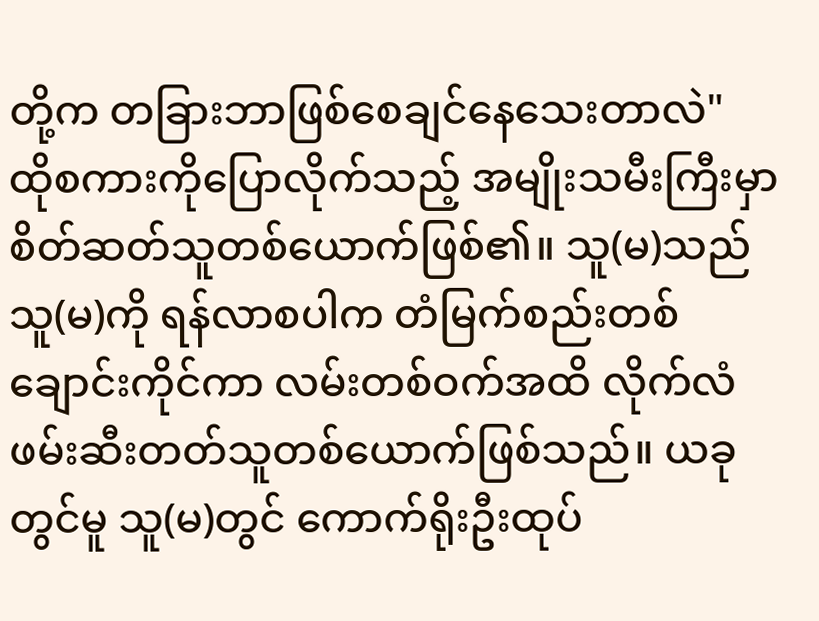တို့က တခြားဘာဖြစ်စေချင်နေသေးတာလဲ"
ထိုစကားကိုပြောလိုက်သည့် အမျိုးသမီးကြီးမှာ စိတ်ဆတ်သူတစ်ယောက်ဖြစ်၏။ သူ(မ)သည် သူ(မ)ကို ရန်လာစပါက တံမြက်စည်းတစ်ချောင်းကိုင်ကာ လမ်းတစ်ဝက်အထိ လိုက်လံဖမ်းဆီးတတ်သူတစ်ယောက်ဖြစ်သည်။ ယခုတွင်မူ သူ(မ)တွင် ကောက်ရိုးဦးထုပ်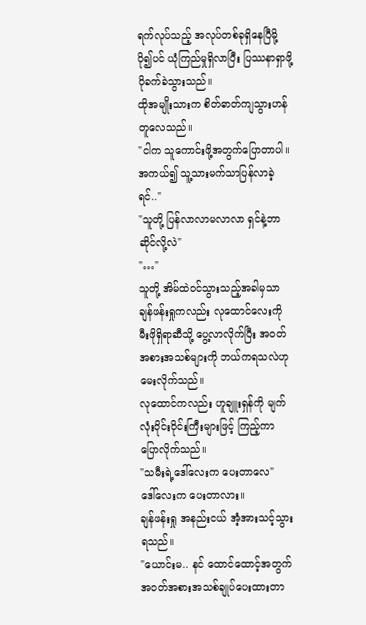ရက်လုပ်သည့် အလုပ်တစ်ခုရှိနေပြီမို့ ပို၍ပင် ယုံကြည်မှုရှိလာပြီး ပြဿနာရှာဖို့ ပိုခက်ခဲသွားသည်။
ထိုအမျိုးသားက စိတ်ဓာတ်ကျသွားဟန်တူလေသည်။
"ငါက သူကောင်းဖို့အတွက်ပြောတာပါ။ အကယ်၍ သူ့သားမက်သာပြန်လာခဲ့ရင်.."
"သူတို့ ပြန်လာလာမလာလာ ရှင်နဲ့ဘာဆိုင်လို့လဲ"
"…"
သူတို့ အိမ်ထဲဝင်သွားသည့်အခါမှသာ ချန်ဖန်းရှုကလည်း လုထောင်လေးကို မီးဖိုရှိရာဆီသို့ ပွေ့လာလိုက်ပြီး အဝတ်အစားအသစ်များကို ဘယ်ကရသလဲဟု မေးလိုက်သည်။
လုထောင်ကလည်း ဟူချူးရှန်ကို မျက်လုံးဝိုင်းဝိုင်းကြီးများဖြင့် ကြည့်ကာ ပြောလိုက်သည်။
"သမီးရဲ့ဒေါ်လေးက ပေးတာလေ"
ဒေါ်လေးက ပေးတာလား။
ချန်ဖန်းရှု အနည်းငယ် အံ့အားသင့်သွားရသည်။
"ယောင်းမ.. နင် ထောင်ထောင့်အတွက် အဝတ်အစားအသစ်ချုပ်ပေးထားတာ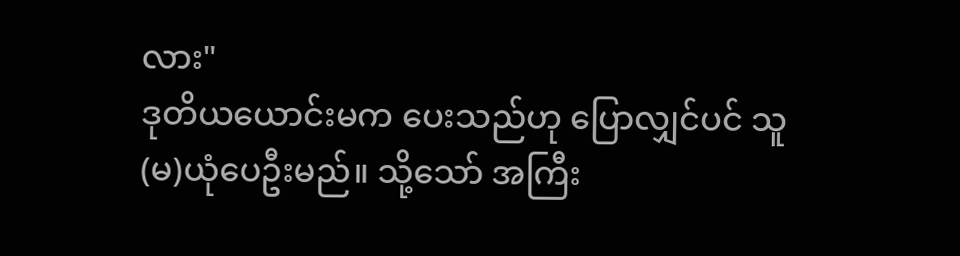လား"
ဒုတိယယောင်းမက ပေးသည်ဟု ပြောလျှင်ပင် သူ(မ)ယုံပေဦးမည်။ သို့သော် အကြီး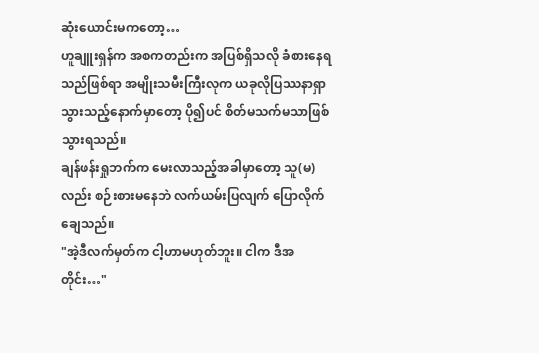ဆုံးယောင်းမကတော့…
ဟူချူးရှန်က အစကတည်းက အပြစ်ရှိသလို ခံစားနေရသည်ဖြစ်ရာ အမျိုးသမီးကြီးလုက ယခုလိုပြဿနာရှာသွားသည့်နောက်မှာတော့ ပို၍ပင် စိတ်မသက်မသာဖြစ်သွားရသည်။
ချန်ဖန်းရှုဘက်က မေးလာသည့်အခါမှာတော့ သူ(မ)လည်း စဉ်းစားမနေဘဲ လက်ယမ်းပြလျက် ပြောလိုက်ချေသည်။
"အဲ့ဒီလက်မှတ်က ငါ့ဟာမဟုတ်ဘူး။ ငါက ဒီအတိုင်း…"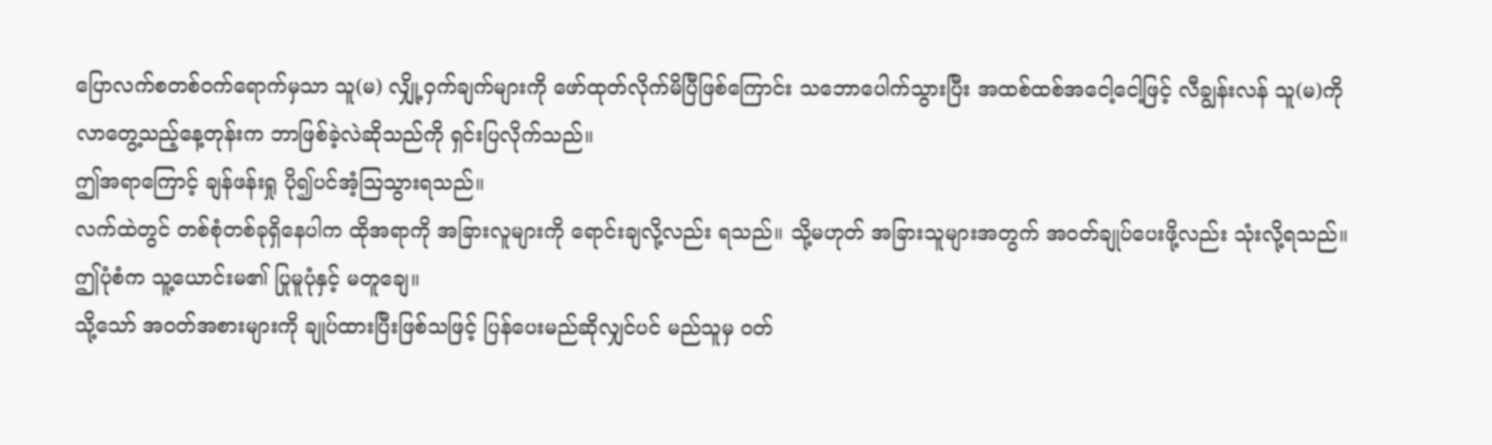ပြောလက်စတစ်ဝက်ရောက်မှသာ သူ(မ) လျှို့ဝှက်ချက်များကို ဖော်ထုတ်လိုက်မိပြီဖြစ်ကြောင်း သဘောပေါက်သွားပြီး အထစ်ထစ်အငေါ့ငေါ့ဖြင့် လီချွန်းလန် သူ(မ)ကိုလာတွေ့သည့်နေ့တုန်းက ဘာဖြစ်ခဲ့လဲဆိုသည်ကို ရှင်းပြလိုက်သည်။
ဤအရာကြောင့် ချန်ဖန်းရှု ပို၍ပင်အံ့ဩသွားရသည်။
လက်ထဲတွင် တစ်စုံတစ်ခုရှိနေပါက ထိုအရာကို အခြားလူများကို ရောင်းချလို့လည်း ရသည်။ သို့မဟုတ် အခြားသူများအတွက် အဝတ်ချုပ်ပေးဖို့လည်း သုံးလို့ရသည်။
ဤပုံစံက သူ့ယောင်းမ၏ ပြုမူပုံနှင့် မတူချေ။
သို့သော် အဝတ်အစားများကို ချုပ်ထားပြီးဖြစ်သဖြင့် ပြန်ပေးမည်ဆိုလျှင်ပင် မည်သူမှ ဝတ်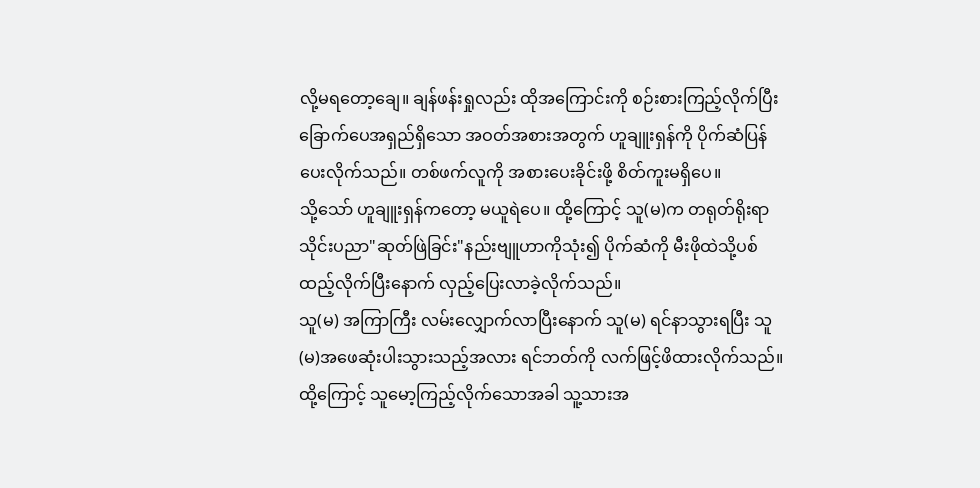လို့မရတော့ချေ။ ချန်ဖန်းရှုလည်း ထိုအကြောင်းကို စဉ်းစားကြည့်လိုက်ပြီး ခြောက်ပေအရှည်ရှိသော အဝတ်အစားအတွက် ဟူချူးရှန်ကို ပိုက်ဆံပြန်ပေးလိုက်သည်။ တစ်ဖက်လူကို အစားပေးခိုင်းဖို့ စိတ်ကူးမရှိပေ။
သို့သော် ဟူချူးရှန်ကတော့ မယူရဲပေ။ ထို့ကြောင့် သူ(မ)က တရုတ်ရိုးရာသိုင်းပညာ"ဆုတ်ဖြဲခြင်း"နည်းဗျူဟာကိုသုံး၍ ပိုက်ဆံကို မီးဖိုထဲသို့ပစ်ထည့်လိုက်ပြီးနောက် လှည့်ပြေးလာခဲ့လိုက်သည်။
သူ(မ) အကြာကြီး လမ်းလျှောက်လာပြီးနောက် သူ(မ) ရင်နာသွားရပြီး သူ(မ)အဖေဆုံးပါးသွားသည့်အလား ရင်ဘတ်ကို လက်ဖြင့်ဖိထားလိုက်သည်။
ထို့ကြောင့် သူမော့ကြည့်လိုက်သောအခါ သူ့သားအ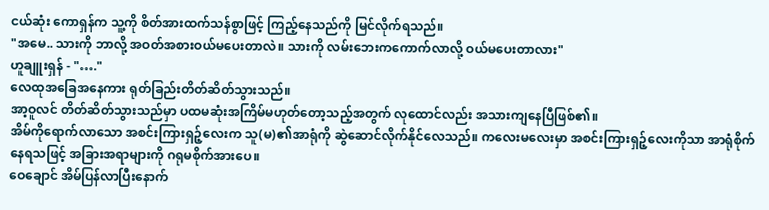ငယ်ဆုံး ကောရှန်က သူ့ကို စိတ်အားထက်သန်စွာဖြင့် ကြည့်နေသည်ကို မြင်လိုက်ရသည်။
"အမေ.. သားကို ဘာလို့ အဝတ်အစားဝယ်မပေးတာလဲ။ သားကို လမ်းဘေးကကောက်လာလို့ ဝယ်မပေးတာလား"
ဟူချူးရှန် - "…."
လေထုအခြေအနေကား ရုတ်ခြည်းတိတ်ဆိတ်သွားသည်။
အာ့ဝူလင် တိတ်ဆိတ်သွားသည်မှာ ပထမဆုံးအကြိမ်မဟုတ်တော့သည့်အတွက် လုထောင်လည်း အသားကျနေပြီဖြစ်၏။
အိမ်ကိုရောက်လာသော အစင်းကြားရှဉ့်လေးက သူ(မ)၏အာရုံကို ဆွဲဆောင်လိုက်နိုင်လေသည်။ ကလေးမလေးမှာ အစင်းကြားရှဉ့်လေးကိုသာ အာရုံစိုက်နေရသဖြင့် အခြားအရာများကို ဂရုမစိုက်အားပေ။
ဝေချောင် အိမ်ပြန်လာပြီးနောက်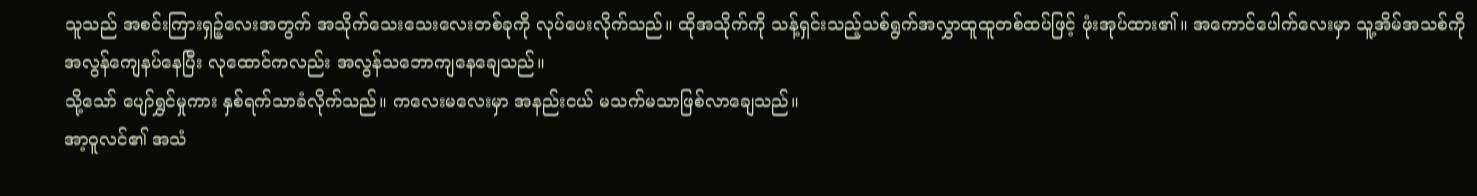သူသည် အစင်းကြားရှဉ့်လေးအတွက် အသိုက်သေးသေးလေးတစ်ခုကို လုပ်ပေးလိုက်သည်။ ထိုအသိုက်ကို သန့်ရှင်းသည့်သစ်ရွက်အလွှာထူထူတစ်ထပ်ဖြင့် ဖုံးအုပ်ထား၏။ အကောင်ပေါက်လေးမှာ သူ့အိမ်အသစ်ကို အလွန်ကျေနပ်နေပြီး လုထောင်ကလည်း အလွန်သဘောကျနေချေသည်။
သို့သော် ပျော်ရွှင်မှုကား နှစ်ရက်သာခံလိုက်သည်။ ကလေးမလေးမှာ အနည်းငယ် မသက်မသာဖြစ်လာချေသည်။
အာ့ဝူလင်၏ အသံ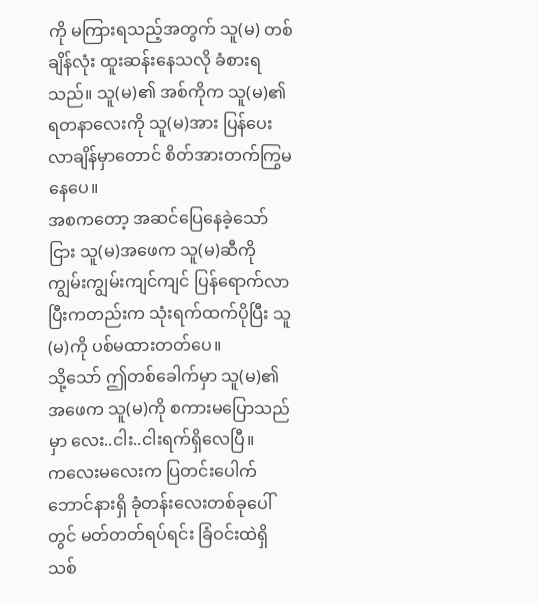ကို မကြားရသည့်အတွက် သူ(မ) တစ်ချိန်လုံး ထူးဆန်းနေသလို ခံစားရသည်။ သူ(မ)၏ အစ်ကိုက သူ(မ)၏ ရတနာလေးကို သူ(မ)အား ပြန်ပေးလာချိန်မှာတောင် စိတ်အားတက်ကြွမနေပေ။
အစကတော့ အဆင်ပြေနေခဲ့သော်ငြား သူ(မ)အဖေက သူ(မ)ဆီကို ကျွမ်းကျွမ်းကျင်ကျင် ပြန်ရောက်လာပြီးကတည်းက သုံးရက်ထက်ပိုပြီး သူ(မ)ကို ပစ်မထားတတ်ပေ။
သို့သော် ဤတစ်ခေါက်မှာ သူ(မ)၏ အဖေက သူ(မ)ကို စကားမပြောသည်မှာ လေး..ငါး..ငါးရက်ရှိလေပြီ။
ကလေးမလေးက ပြတင်းပေါက်ဘောင်နားရှိ ခုံတန်းလေးတစ်ခုပေါ်တွင် မတ်တတ်ရပ်ရင်း ခြံဝင်းထဲရှိ သစ်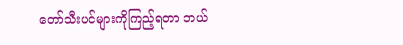တော်သီးပင်များကိုကြည့်ရတာ ဘယ်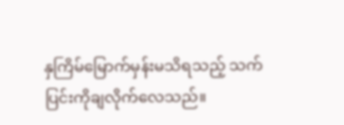နှကြိမ်မြောက်မှန်းမသိရသည့် သက်ပြင်းကိုချလိုက်လေသည်။